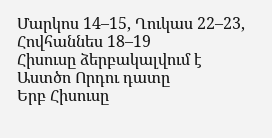Մարկոս 14–15, Ղուկաս 22–23, Հովհաննես 18–19
Հիսուսը ձերբակալվում է
Աստծո Որդու դատը
Երբ Հիսուսը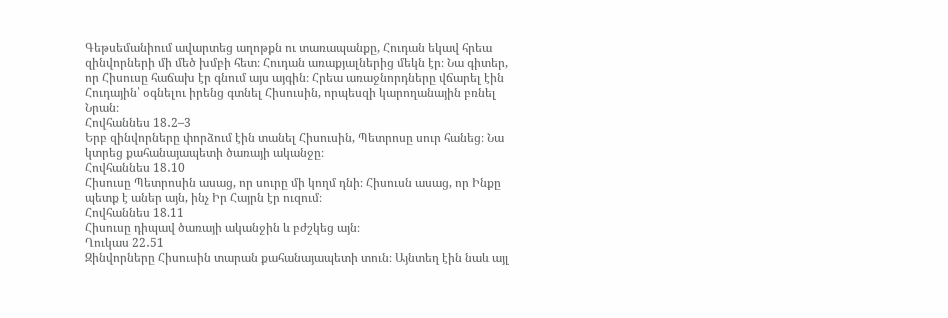Գեթսեմանիում ավարտեց աղոթքն ու տառապանքը, Հուդան եկավ հրեա զինվորների մի մեծ խմբի հետ։ Հուդան առաքյալներից մեկն էր։ Նա գիտեր, որ Հիսուսը հաճախ էր գնում այս այգին։ Հրեա առաջնորդները վճարել էին Հուդային՝ օգնելու իրենց գտնել Հիսուսին, որպեսզի կարողանային բռնել Նրան։
Հովհաննես 18․2–3
Երբ զինվորները փորձում էին տանել Հիսուսին, Պետրոսը սուր հանեց։ Նա կտրեց քահանայապետի ծառայի ականջը։
Հովհաննես 18․10
Հիսուսը Պետրոսին ասաց, որ սուրը մի կողմ դնի։ Հիսուսն ասաց, որ Ինքը պետք է աներ այն, ինչ Իր Հայրն էր ուզում։
Հովհաննես 18.11
Հիսուսը դիպավ ծառայի ականջին և բժշկեց այն։
Ղուկաս 22․51
Զինվորները Հիսուսին տարան քահանայապետի տուն։ Այնտեղ էին նաև այլ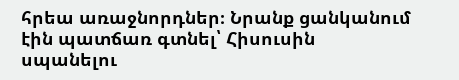հրեա առաջնորդներ։ Նրանք ցանկանում էին պատճառ գտնել՝ Հիսուսին սպանելու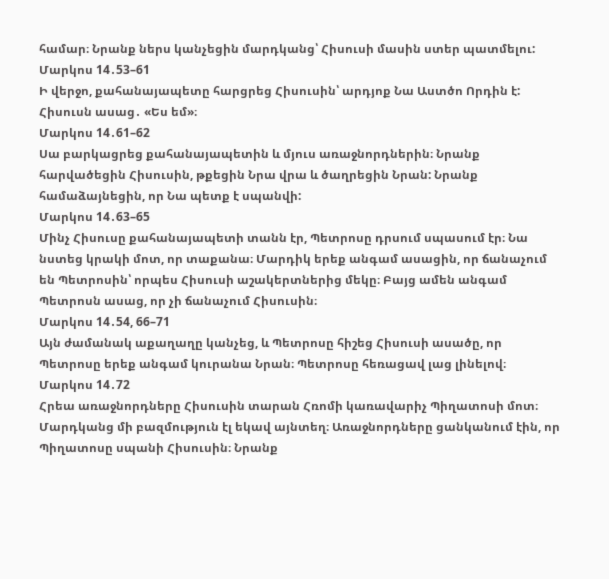համար։ Նրանք ներս կանչեցին մարդկանց՝ Հիսուսի մասին ստեր պատմելու:
Մարկոս 14․53–61
Ի վերջո, քահանայապետը հարցրեց Հիսուսին՝ արդյոք Նա Աստծո Որդին է: Հիսուսն ասաց․ «Ես եմ»։
Մարկոս 14․61–62
Սա բարկացրեց քահանայապետին և մյուս առաջնորդներին։ Նրանք հարվածեցին Հիսուսին, թքեցին Նրա վրա և ծաղրեցին Նրան: Նրանք համաձայնեցին, որ Նա պետք է սպանվի:
Մարկոս 14․63–65
Մինչ Հիսուսը քահանայապետի տանն էր, Պետրոսը դրսում սպասում էր։ Նա նստեց կրակի մոտ, որ տաքանա։ Մարդիկ երեք անգամ ասացին, որ ճանաչում են Պետրոսին՝ որպես Հիսուսի աշակերտներից մեկը։ Բայց ամեն անգամ Պետրոսն ասաց, որ չի ճանաչում Հիսուսին։
Մարկոս 14․54, 66–71
Այն ժամանակ աքաղաղը կանչեց, և Պետրոսը հիշեց Հիսուսի ասածը, որ Պետրոսը երեք անգամ կուրանա Նրան։ Պետրոսը հեռացավ լաց լինելով։
Մարկոս 14․72
Հրեա առաջնորդները Հիսուսին տարան Հռոմի կառավարիչ Պիղատոսի մոտ։ Մարդկանց մի բազմություն էլ եկավ այնտեղ։ Առաջնորդները ցանկանում էին, որ Պիղատոսը սպանի Հիսուսին։ Նրանք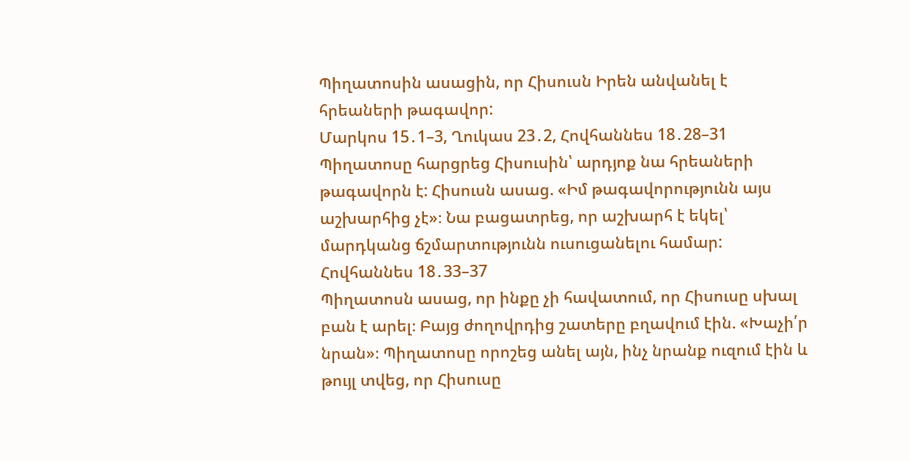Պիղատոսին ասացին, որ Հիսուսն Իրեն անվանել է հրեաների թագավոր:
Մարկոս 15․1–3, Ղուկաս 23․2, Հովհաննես 18․28–31
Պիղատոսը հարցրեց Հիսուսին՝ արդյոք նա հրեաների թագավորն է: Հիսուսն ասաց. «Իմ թագավորությունն այս աշխարհից չէ»։ Նա բացատրեց, որ աշխարհ է եկել՝ մարդկանց ճշմարտությունն ուսուցանելու համար:
Հովհաննես 18․33–37
Պիղատոսն ասաց, որ ինքը չի հավատում, որ Հիսուսը սխալ բան է արել։ Բայց ժողովրդից շատերը բղավում էին. «Խաչի՛ր նրան»։ Պիղատոսը որոշեց անել այն, ինչ նրանք ուզում էին և թույլ տվեց, որ Հիսուսը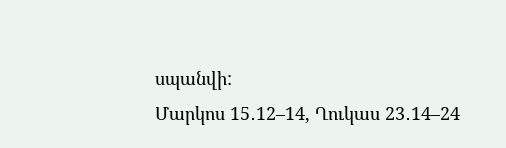սպանվի:
Մարկոս 15․12–14, Ղուկաս 23․14–24